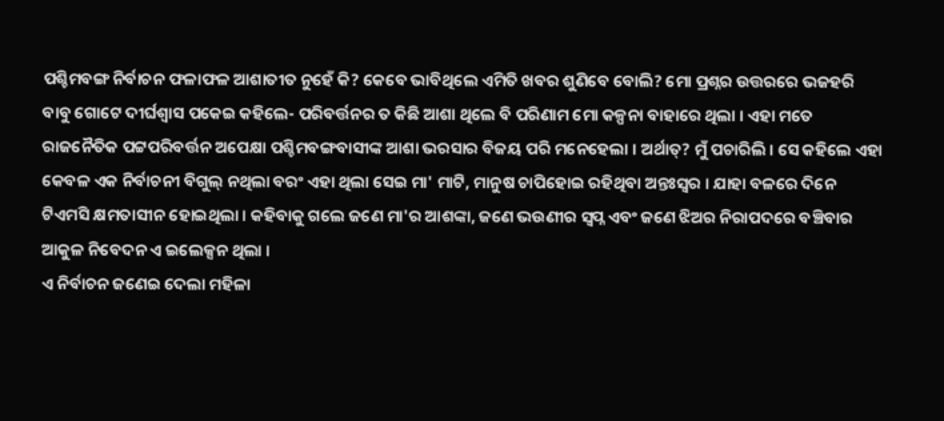ପଶ୍ଚିମବଙ୍ଗ ନିର୍ବାଚନ ଫଳାଫଳ ଆଶାତୀତ ନୁହେଁ କି? କେବେ ଭାବିଥିଲେ ଏମିତି ଖବର ଶୁଣିବେ ବୋଲି? ମୋ ପ୍ରଶ୍ନର ଉତ୍ତରରେ ଭଜହରି ବାବୁ ଗୋଟେ ଦୀର୍ଘଶ୍ୱାସ ପକେଇ କହିଲେ- ପରିବର୍ତ୍ତନର ତ କିଛି ଆଶା ଥିଲେ ବି ପରିଣାମ ମୋ କଳ୍ପନା ବାହାରେ ଥିଲା । ଏହା ମତେ ରାଜନୈତିକ ପଟ୍ଟପରିବର୍ତ୍ତନ ଅପେକ୍ଷା ପଶ୍ଚିମବଙ୍ଗବାସୀଙ୍କ ଆଶା ଭରସାର ବିଜୟ ପରି ମନେହେଲା । ଅର୍ଥାତ୍? ମୁଁ ପଚାରିଲି । ସେ କହିଲେ ଏହା କେବଳ ଏକ ନିର୍ବାଚନୀ ବିଗୁଲ୍ ନଥିଲା ବରଂ ଏହା ଥିଲା ସେଇ ମା' ମାଟି, ମାନୁଷ ଚାପିହୋଇ ରହିଥିବା ଅନ୍ତଃସ୍ୱର । ଯାହା ବଳରେ ଦିନେ ଟିଏମସି କ୍ଷମତାସୀନ ହୋଇଥିଲା । କହିବାକୁ ଗଲେ ଜଣେ ମା'ର ଆଶଙ୍କା, ଜଣେ ଭଉଣୀର ସ୍ୱପ୍ନ ଏବଂ ଜଣେ ଝିଅର ନିରାପଦରେ ବଞ୍ଚିବାର ଆକୁଳ ନିବେଦନ ଏ ଇଲେକ୍ସନ ଥିଲା ।
ଏ ନିର୍ବାଚନ ଜଣେଇ ଦେଲା ମହିଳା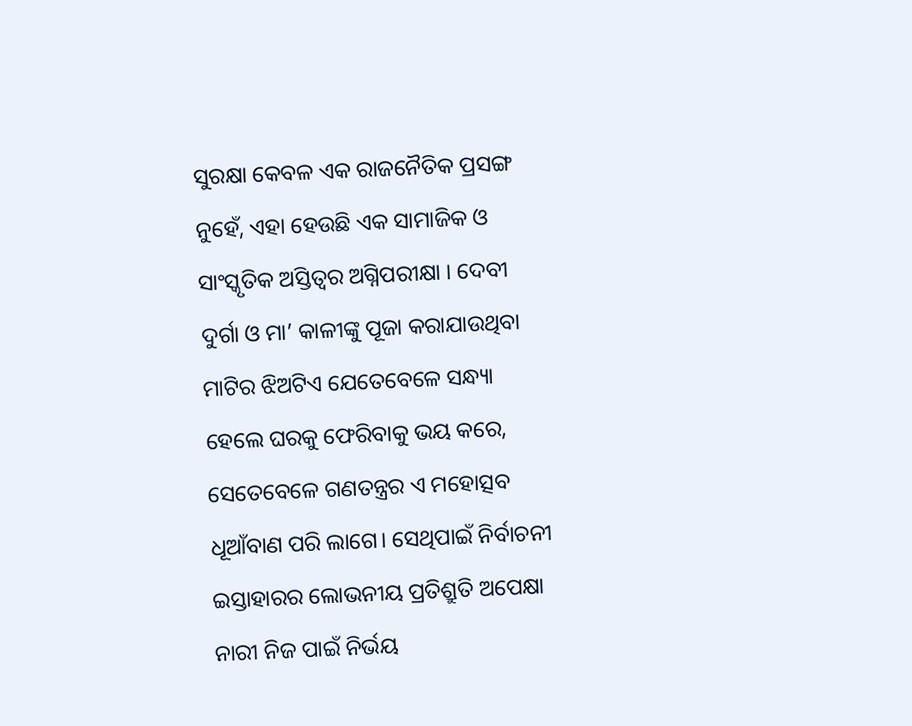ସୁରକ୍ଷା କେବଳ ଏକ ରାଜନୈତିକ ପ୍ରସଙ୍ଗ ନୁହେଁ, ଏହା ହେଉଛି ଏକ ସାମାଜିକ ଓ ସାଂସ୍କୃତିକ ଅସ୍ତିତ୍ୱର ଅଗ୍ନିପରୀକ୍ଷା । ଦେବୀ ଦୁର୍ଗା ଓ ମା’ କାଳୀଙ୍କୁ ପୂଜା କରାଯାଉଥିବା ମାଟିର ଝିଅଟିଏ ଯେତେବେଳେ ସନ୍ଧ୍ୟା ହେଲେ ଘରକୁ ଫେରିବାକୁ ଭୟ କରେ, ସେତେବେଳେ ଗଣତନ୍ତ୍ରର ଏ ମହୋତ୍ସବ ଧୂଆଁବାଣ ପରି ଲାଗେ। ସେଥିପାଇଁ ନିର୍ବାଚନୀ ଇସ୍ତାହାରର ଲୋଭନୀୟ ପ୍ରତିଶ୍ରୁତି ଅପେକ୍ଷା ନାରୀ ନିଜ ପାଇଁ ନିର୍ଭୟ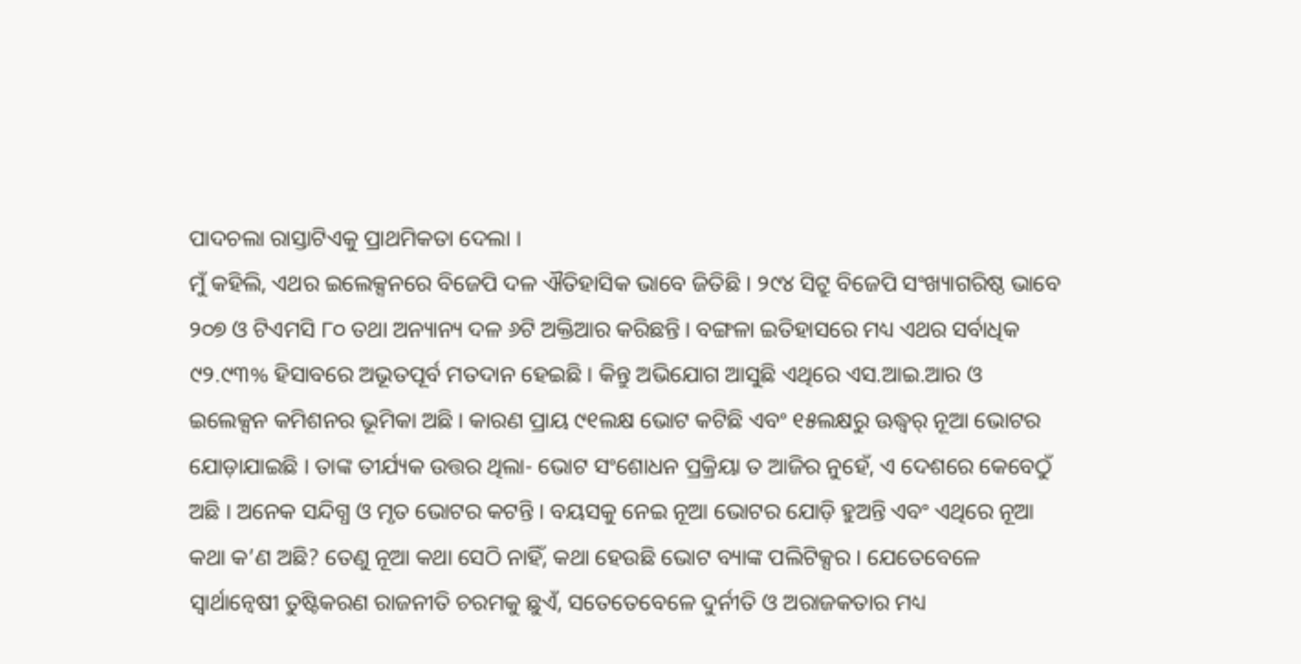ପାଦଚଲା ରାସ୍ତାଟିଏକୁ ପ୍ରାଥମିକତା ଦେଲା ।
ମୁଁ କହିଲି, ଏଥର ଇଲେକ୍ସନରେ ବିଜେପି ଦଳ ଐତିହାସିକ ଭାବେ ଜିତିଛି । ୨୯୪ ସିଟ୍ରୁ ବିଜେପି ସଂଖ୍ୟାଗରିଷ୍ଠ ଭାବେ ୨୦୭ ଓ ଟିଏମସି ୮୦ ତଥା ଅନ୍ୟାନ୍ୟ ଦଳ ୬ଟି ଅକ୍ତିଆର କରିଛନ୍ତି । ବଙ୍ଗଳା ଇତିହାସରେ ମଧ୍ୟ ଏଥର ସର୍ବାଧିକ ୯୨.୯୩% ହିସାବରେ ଅଭୂତପୂର୍ବ ମତଦାନ ହେଇଛି । କିନ୍ତୁ ଅଭିଯୋଗ ଆସୁଛି ଏଥିରେ ଏସ.ଆଇ.ଆର ଓ ଇଲେକ୍ସନ କମିଶନର ଭୂମିକା ଅଛି । କାରଣ ପ୍ରାୟ ୯୧ଲକ୍ଷ ଭୋଟ କଟିଛି ଏବଂ ୧୫ଲକ୍ଷରୁ ଊଦ୍ଧ୍ୱର୍ ନୂଆ ଭୋଟର ଯୋଡ଼ାଯାଇଛି । ତାଙ୍କ ତୀର୍ଯ୍ୟକ ଉତ୍ତର ଥିଲା- ଭୋଟ ସଂଶୋଧନ ପ୍ରକ୍ରିୟା ତ ଆଜିର ନୁହେଁ, ଏ ଦେଶରେ କେବେଠୁଁ ଅଛି । ଅନେକ ସନ୍ଦିଗ୍ଧ ଓ ମୃତ ଭୋଟର କଟନ୍ତି । ବୟସକୁ ନେଇ ନୂଆ ଭୋଟର ଯୋଡ଼ି ହୁଅନ୍ତି ଏବଂ ଏଥିରେ ନୂଆ କଥା କ’ଣ ଅଛି? ତେଣୁ ନୂଆ କଥା ସେଠି ନାହିଁ, କଥା ହେଉଛି ଭୋଟ ବ୍ୟାଙ୍କ ପଲିଟିକ୍ସର । ଯେତେବେଳେ ସ୍ୱାର୍ଥାନ୍ୱେଷୀ ତୁଷ୍ଟିକରଣ ରାଜନୀତି ଚରମକୁ ଛୁଏଁ, ସତେତେବେଳେ ଦୁର୍ନୀତି ଓ ଅରାଜକତାର ମଧ୍ୟ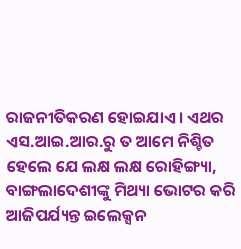ରାଜନୀତିକରଣ ହୋଇଯାଏ । ଏଥର ଏସ.ଆଇ.ଆର.ରୁ ତ ଆମେ ନିଶ୍ଚିତ ହେଲେ ଯେ ଲକ୍ଷ ଲକ୍ଷ ରୋହିଙ୍ଗ୍ୟା, ବାଙ୍ଗଲାଦେଶୀଙ୍କୁ ମିଥ୍ୟା ଭୋଟର କରି ଆଜିପର୍ଯ୍ୟନ୍ତ ଇଲେକ୍ସନ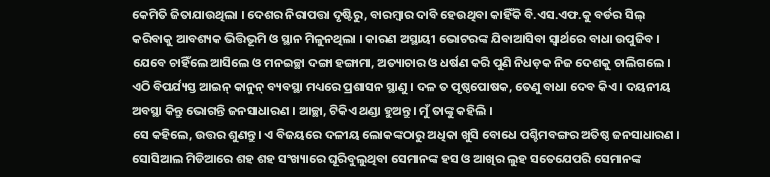କେମିତି ଜିତାଯାଉଥିଲା । ଦେଶର ନିରାପତ୍ତା ଦୃଷ୍ଟିରୁ, ବାରମ୍ବାର ଦାବି ହେଉଥିବା କାହିଁକି ବି.ଏସ.ଏଫ.କୁ ବର୍ଡର ସିଲ୍ କରିବାକୁ ଆବଶ୍ୟକ ଭିତ୍ତିଭୂମି ଓ ସ୍ଥାନ ମିଳୁନଥିଲା । କାରଣ ଅସ୍ଥାୟୀ ଭୋଟରଙ୍କ ଯିବାଆସିବା ସ୍ୱାର୍ଥରେ ବାଧା ଉପୁଜିବ । ଯେବେ ଚାହିଁଲେ ଆସିଲେ ଓ ମନଇଚ୍ଛା ଦଙ୍ଗା ହଙ୍ଗାମା, ଅତ୍ୟାଚାର ଓ ଧର୍ଷଣ କରି ପୁଣି ନିଧଡ଼କ ନିଜ ଦେଶକୁ ଚାଲିଗଲେ । ଏଠି ବିପର୍ଯ୍ୟସ୍ତ ଆଇନ୍ କାନୁନ୍ ବ୍ୟବସ୍ଥା ମଧ୍ୟରେ ପ୍ରଶାସନ ସ୍ଥାଣୁ । ଦଳ ତ ପୃଷ୍ଠପୋଷକ, ତେଣୁ ବାଧା ଦେବ କିଏ । ଦୟନୀୟ ଅବସ୍ଥା କିନ୍ତୁ ଭୋଗନ୍ତି ଜନସାଧାରଣ । ଆଚ୍ଛା, ଟିକିଏ ଥଣ୍ଡା ହୁଅନ୍ତୁ । ମୁଁ ତାଙ୍କୁ କହିଲି ।
ସେ କହିଲେ, ଉତ୍ତର ଶୁଣନ୍ତୁ। ଏ ବିଜୟରେ ଦଳୀୟ ଲୋକଙ୍କଠାରୁ ଅଧିକା ଖୁସି ବୋଧେ ପଶ୍ଚିମବଙ୍ଗର ଅତିଷ୍ଠ ଜନସାଧାରଣ । ସୋସିଆଲ ମିଡିଆରେ ଶହ ଶହ ସଂଖ୍ୟାରେ ଘୂରିବୁଲୁଥିବା ସେମାନଙ୍କ ହସ ଓ ଆଖିର ଲୁହ ସତେଯେପରି ସେମାନଙ୍କ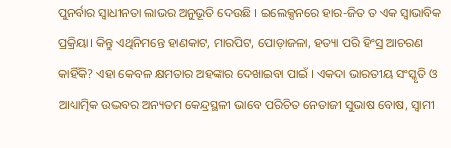ପୁନର୍ବାର ସ୍ୱାଧୀନତା ଲାଭର ଅନୁଭୂତି ଦେଉଛି । ଇଲେକ୍ସନରେ ହାର-ଜିତ ତ ଏକ ସ୍ୱାଭାବିକ ପ୍ରକ୍ରିୟା। କିନ୍ତୁ ଏଥିନିମନ୍ତେ ହାଣକାଟ, ମାରପିଟ, ପୋଡ଼ାଜଳା, ହତ୍ୟା ପରି ହିଂସ୍ର ଆଚରଣ କାହିଁକି? ଏହା କେବଳ କ୍ଷମତାର ଅହଙ୍କାର ଦେଖାଇବା ପାଇଁ । ଏକଦା ଭାରତୀୟ ସଂସ୍କୃତି ଓ ଆଧ୍ୟାତ୍ମିକ ଉଦ୍ଭବର ଅନ୍ୟତମ କେନ୍ଦ୍ରସ୍ଥଳୀ ଭାବେ ପରିଚିତ ନେତାଜୀ ସୁଭାଷ ବୋଷ, ସ୍ୱାମୀ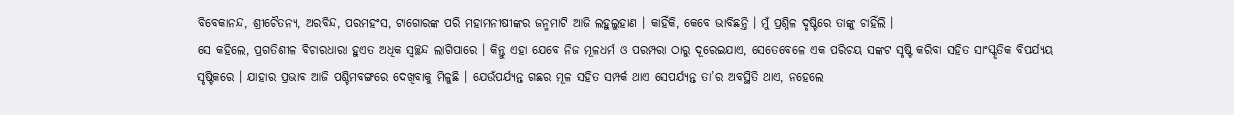ବିବେକାନନ୍ଦ, ଶ୍ରୀଚୈତନ୍ୟ, ଅରବିନ୍ଦ, ପରମହଂସ, ଟାଗୋରଙ୍କ ପରି ମହାମନୀଷୀଙ୍କର ଜନ୍ମମାଟି ଆଜି ଲହୁଲୁହାଣ । କାହିଁକି, କେବେ ଭାବିଛନ୍ତି । ମୁଁ ପ୍ରଶ୍ନିଳ ଦୃଷ୍ଟିରେ ତାଙ୍କୁ ଚାହିଁଲି ।
ସେ କହିଲେ, ପ୍ରଗତିଶୀଳ ବିଚାରଧାରା ହୁଏତ ଅଧିକ ସ୍ୱଚ୍ଛନ୍ଦ ଲାଗିପାରେ । କିନ୍ତୁ ଏହା ଯେବେ ନିଜ ମୂଳଧର୍ମ ଓ ପରମ୍ପରା ଠାରୁ ଦୂରେଇଯାଏ, ସେତେବେଳେ ଏକ ପରିଚୟ ସଙ୍କଟ ସୃଷ୍ଟି କରିବା ସହିତ ସାଂସ୍କୃତିକ ବିପର୍ଯ୍ୟୟ ସୃଷ୍ଟିକରେ । ଯାହାର ପ୍ରଭାବ ଆଜି ପଶ୍ଚିମବଙ୍ଗରେ ଦେଖିବାକୁ ମିଳୁଛି । ଯେଉଁପର୍ଯ୍ୟନ୍ତ ଗଛର ମୂଳ ସହିତ ସମ୍ପର୍କ ଥାଏ ସେପର୍ଯ୍ୟନ୍ତ ତା’ର ଅବସ୍ଥିତି ଥାଏ, ନହେଲେ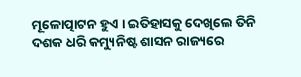ମୂଳୋତ୍ପାଟନ ହୁଏ । ଇତିହାସକୁ ଦେଖିଲେ ତିନି ଦଶକ ଧରି କମ୍ୟୁନିଷ୍ଟ ଶାସନ ରାଜ୍ୟରେ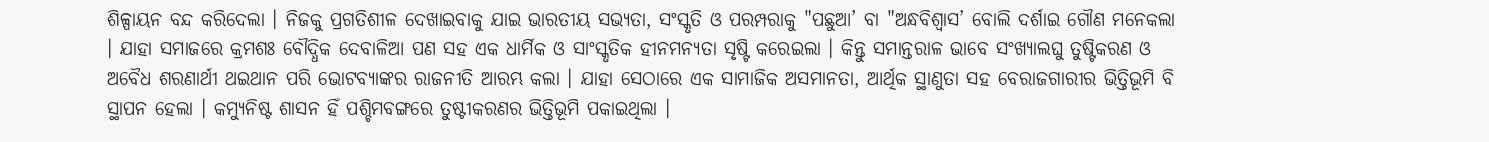ଶିଳ୍ପାୟନ ବନ୍ଦ କରିଦେଲା । ନିଜକୁ ପ୍ରଗତିଶୀଳ ଦେଖାଇବାକୁ ଯାଇ ଭାରତୀୟ ସଭ୍ୟତା, ସଂସ୍କୃତି ଓ ପରମ୍ପରାକୁ "ପଛୁଆ’ ବା "ଅନ୍ଧବିଶ୍ୱାସ’ ବୋଲି ଦର୍ଶାଇ ଗୌଣ ମନେକଲା । ଯାହା ସମାଜରେ କ୍ରମଶଃ ବୌଦ୍ଧିକ ଦେବାଳିଆ ପଣ ସହ ଏକ ଧାର୍ମିକ ଓ ସାଂସ୍କୃତିକ ହୀନମନ୍ୟତା ସୃଷ୍ଟି କରେଇଲା । କିନ୍ତୁ ସମାନ୍ତରାଳ ଭାବେ ସଂଖ୍ୟାଲଘୁ ତୁଷ୍ଟିକରଣ ଓ ଅବୈଧ ଶରଣାର୍ଥୀ ଥଇଥାନ ପରି ଭୋଟବ୍ୟାଙ୍କର ରାଜନୀତି ଆରମ୍ଭ କଲା । ଯାହା ସେଠାରେ ଏକ ସାମାଜିକ ଅସମାନତା, ଆର୍ଥିକ ସ୍ଥାଣୁତା ସହ ବେରାଜଗାରୀର ଭିତ୍ତିଭୂମି ବି ସ୍ଥାପନ ହେଲା । କମ୍ୟୁନିଷ୍ଟ ଶାସନ ହିଁ ପଶ୍ଚିମବଙ୍ଗରେ ତୁଷ୍ଟୀକରଣର ଭିତ୍ତିଭୂମି ପକାଇଥିଲା ।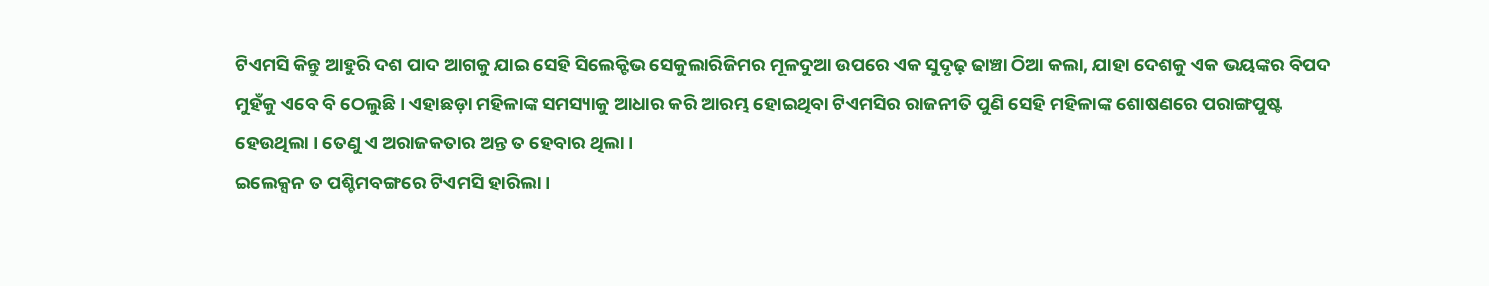ଟିଏମସି କିନ୍ତୁ ଆହୁରି ଦଶ ପାଦ ଆଗକୁ ଯାଇ ସେହି ସିଲେକ୍ଟିଭ ସେକୁଲାରିଜିମର ମୂଳଦୁଆ ଉପରେ ଏକ ସୁଦୃଢ଼ ଢାଞ୍ଚା ଠିଆ କଲା, ଯାହା ଦେଶକୁ ଏକ ଭୟଙ୍କର ବିପଦ ମୁହଁକୁ ଏବେ ବି ଠେଲୁଛି । ଏହାଛଡ଼ା ମହିଳାଙ୍କ ସମସ୍ୟାକୁ ଆଧାର କରି ଆରମ୍ଭ ହୋଇଥିବା ଟିଏମସିର ରାଜନୀତି ପୁଣି ସେହି ମହିଳାଙ୍କ ଶୋଷଣରେ ପରାଙ୍ଗପୁଷ୍ଟ ହେଉଥିଲା । ତେଣୁ ଏ ଅରାଜକତାର ଅନ୍ତ ତ ହେବାର ଥିଲା ।
ଇଲେକ୍ସନ ତ ପଶ୍ଚିମବଙ୍ଗରେ ଟିଏମସି ହାରିଲା ।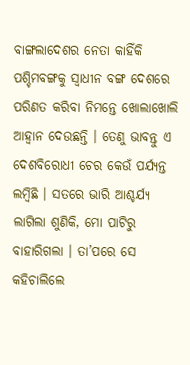ବାଙ୍ଗଲାଦେଶର ନେତା କାହିଁକି ପଶ୍ଚିମବଙ୍ଗକୁ ସ୍ୱାଧୀନ ବଙ୍ଗ ଦେଶରେ ପରିଣତ କରିବା ନିମନ୍ତେ ଖୋଲାଖୋଲି ଆହ୍ୱାନ ଦେଉଛନ୍ତି । ତେଣୁ ଭାବନ୍ତୁ ଏ ଦେଶବିରୋଧୀ ଚେର କେଉଁ ପର୍ଯ୍ୟନ୍ତ ଲମ୍ବିଛି । ସତରେ ଭାରି ଆଶ୍ଚର୍ଯ୍ୟ ଲାଗିଲା ଶୁଣିକି, ମୋ ପାଟିରୁ ବାହାରିଗଲା । ତା’ପରେ ସେ କହିଚାଲିଲେ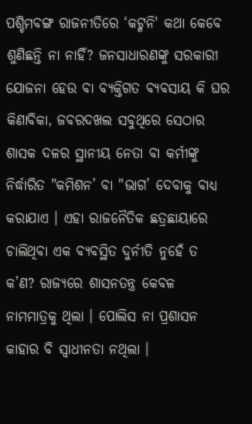ପଶ୍ଚିମବଙ୍ଗ ରାଜନୀତିରେ ‘କଟ୍ମନି' କଥା କେବେ ଶୁଣିଛନ୍ତି ନା ନାହିଁ? ଜନସାଧାରଣଙ୍କୁ ସରକାରୀ ଯୋଜନା ହେଉ ବା ବ୍ୟକ୍ତିଗତ ବ୍ୟବସାୟ କି ଘର କିଣାବିକା, ଜବରଦଖଲ ସବୁଥିରେ ସେଠାର ଶାସକ ଦଳର ସ୍ଥାନୀୟ ନେତା ବା କର୍ମୀଙ୍କୁ ନିର୍ଦ୍ଧାରିତ "କମିଶନ’ ବା "ଭାଗ’ ଦେବାକୁ ବାଧ୍ୟ କରାଯାଏ । ଏହା ରାଜନୈତିକ ଛତ୍ରଛାୟାରେ ଚାଲିଥିବା ଏକ ବ୍ୟବସ୍ଥିତ ଦୁର୍ନୀତି ନୁହେଁ ତ କ’ଣ? ରାଜ୍ୟରେ ଶାସନତନ୍ତ୍ର କେବଳ ନାମମାତ୍ରକୁ ଥିଲା । ପୋଲିସ ନା ପ୍ରଶାସନ କାହାର ବି ସ୍ୱାଧୀନତା ନଥିଲା ।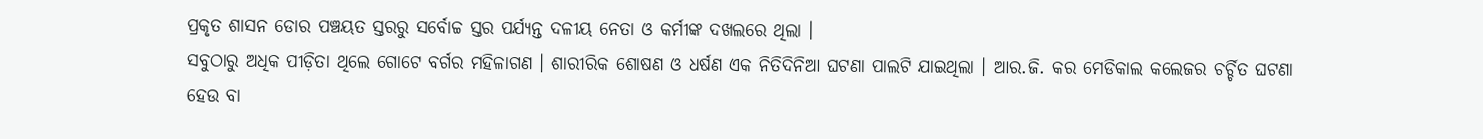ପ୍ରକୃତ ଶାସନ ଡୋର ପଞ୍ଚୟତ ସ୍ତରରୁ ସର୍ବୋଚ୍ଚ ସ୍ତର ପର୍ଯ୍ୟନ୍ତ ଦଳୀୟ ନେତା ଓ କର୍ମୀଙ୍କ ଦଖଲରେ ଥିଲା ।
ସବୁଠାରୁ ଅଧିକ ପୀଡ଼ିତା ଥିଲେ ଗୋଟେ ବର୍ଗର ମହିଳାଗଣ । ଶାରୀରିକ ଶୋଷଣ ଓ ଧର୍ଷଣ ଏକ ନିତିଦିନିଆ ଘଟଣା ପାଲଟି ଯାଇଥିଲା । ଆର.ଜି. କର ମେଡିକାଲ କଲେଜର ଚର୍ଚ୍ଚିତ ଘଟଣା ହେଉ ବା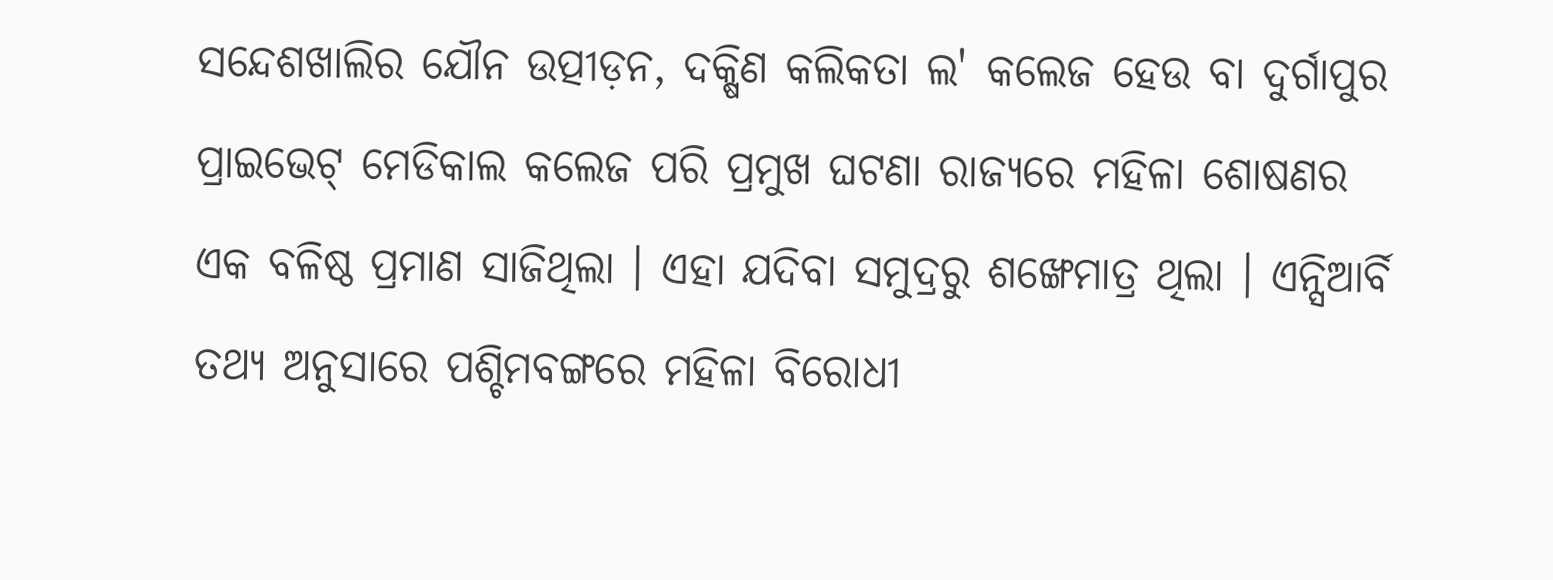ସନ୍ଦେଶଖାଲିର ଯୌନ ଉତ୍ପୀଡ଼ନ, ଦକ୍ଷିଣ କଲିକତା ଲ' କଲେଜ ହେଉ ବା ଦୁର୍ଗାପୁର ପ୍ରାଇଭେଟ୍ ମେଡିକାଲ କଲେଜ ପରି ପ୍ରମୁଖ ଘଟଣା ରାଜ୍ୟରେ ମହିଳା ଶୋଷଣର ଏକ ବଳିଷ୍ଠ ପ୍ରମାଣ ସାଜିଥିଲା । ଏହା ଯଦିବା ସମୁଦ୍ରରୁ ଶଙ୍ଖେମାତ୍ର ଥିଲା । ଏନ୍ସିଆର୍ବି ତଥ୍ୟ ଅନୁସାରେ ପଶ୍ଚିମବଙ୍ଗରେ ମହିଳା ବିରୋଧୀ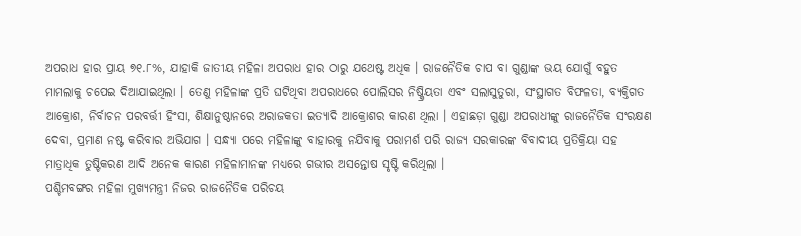ଅପରାଧ ହାର ପ୍ରାୟ ୭୧.୮%, ଯାହାକି ଜାତୀୟ ମହିଳା ଅପରାଧ ହାର ଠାରୁ ଯଥେଷ୍ଟ ଅଧିକ । ରାଜନୈତିକ ଚାପ ବା ଗୁଣ୍ଡାଙ୍କ ଭୟ ଯୋଗୁଁ ବହୁତ ମାମଲାକୁ ଚପେଇ ଦିଆଯାଇଥିଲା । ତେଣୁ ମହିଳାଙ୍କ ପ୍ରତି ଘଟିଥିବା ଅପରାଧରେ ପୋଲିସର ନିଷ୍କ୍ରିୟତା ଏବଂ ସଲାସୁତୁରା, ସଂସ୍ଥାଗତ ବିଫଳତା, ବ୍ୟକ୍ତିଗତ ଆକ୍ରୋଶ, ନିର୍ବାଚନ ପରବର୍ତ୍ତୀ ହିଂସା, ଶିକ୍ଷାନୁଷ୍ଠାନରେ ଅରାଜକତା ଇତ୍ୟାଦି ଆକ୍ରୋଶର କାରଣ ଥିଲା । ଏହାଛଡ଼ା ଗୁଣ୍ଡା ଅପରାଧୀଙ୍କୁ ରାଜନୈତିକ ସଂରକ୍ଷଣ ଦେବା, ପ୍ରମାଣ ନଷ୍ଟ କରିବାର ଅଭିଯାଗ । ସନ୍ଧ୍ୟା ପରେ ମହିଳାଙ୍କୁ ବାହାରକୁ ନଯିବାକୁ ପରାମର୍ଶ ପରି ରାଜ୍ୟ ସରକାରଙ୍କ ବିବାଦୀୟ ପ୍ରତିକ୍ରିୟା ସହ ମାତ୍ରାଧିକ ତୁଷ୍ଟିକରଣ ଆଦି ଅନେକ କାରଣ ମହିଳାମାନଙ୍କ ମଧ୍ୟରେ ଗଭୀର ଅସନ୍ତୋଷ ସୃଷ୍ଟି କରିଥିଲା ।
ପଶ୍ଚିମବଙ୍ଗର ମହିଳା ମୁଖ୍ୟମନ୍ତ୍ରୀ ନିଜର ରାଜନୈତିକ ପରିଚୟ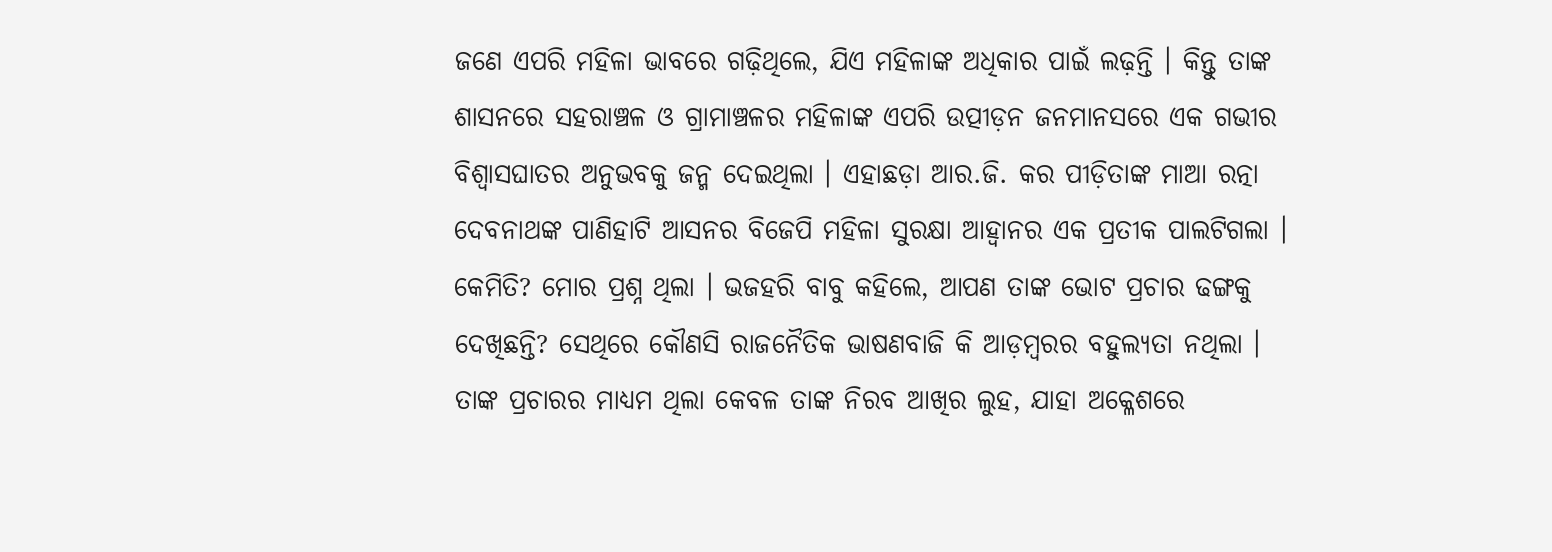ଜଣେ ଏପରି ମହିଳା ଭାବରେ ଗଢ଼ିଥିଲେ, ଯିଏ ମହିଳାଙ୍କ ଅଧିକାର ପାଇଁ ଲଢ଼ନ୍ତି । କିନ୍ତୁ ତାଙ୍କ ଶାସନରେ ସହରାଞ୍ଚଳ ଓ ଗ୍ରାମାଞ୍ଚଳର ମହିଳାଙ୍କ ଏପରି ଉତ୍ପୀଡ଼ନ ଜନମାନସରେ ଏକ ଗଭୀର ବିଶ୍ୱାସଘାତର ଅନୁଭବକୁ ଜନ୍ମ ଦେଇଥିଲା । ଏହାଛଡ଼ା ଆର.ଜି. କର ପୀଡ଼ିତାଙ୍କ ମାଆ ରତ୍ନା ଦେବନାଥଙ୍କ ପାଣିହାଟି ଆସନର ବିଜେପି ମହିଳା ସୁରକ୍ଷା ଆହ୍ୱାନର ଏକ ପ୍ରତୀକ ପାଲଟିଗଲା । କେମିତି? ମୋର ପ୍ରଶ୍ନ ଥିଲା । ଭଜହରି ବାବୁ କହିଲେ, ଆପଣ ତାଙ୍କ ଭୋଟ ପ୍ରଚାର ଢଙ୍ଗକୁ ଦେଖିଛନ୍ତି? ସେଥିରେ କୌଣସି ରାଜନୈତିକ ଭାଷଣବାଜି କି ଆଡ଼ମ୍ବରର ବହୁଲ୍ୟତା ନଥିଲା । ତାଙ୍କ ପ୍ରଚାରର ମାଧ୍ୟମ ଥିଲା କେବଳ ତାଙ୍କ ନିରବ ଆଖିର ଲୁହ, ଯାହା ଅକ୍ଳେଶରେ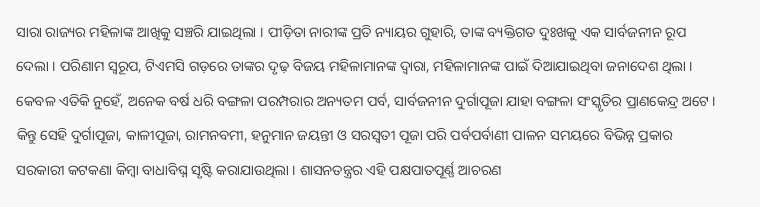ସାରା ରାଜ୍ୟର ମହିଳାଙ୍କ ଆଖିକୁ ସଞ୍ଚରି ଯାଇଥିଲା । ପୀଡ଼ିତା ନାରୀଙ୍କ ପ୍ରତି ନ୍ୟାୟର ଗୁହାରି, ତାଙ୍କ ବ୍ୟକ୍ତିଗତ ଦୁଃଖକୁ ଏକ ସାର୍ବଜନୀନ ରୂପ ଦେଲା । ପରିଣାମ ସ୍ୱରୂପ, ଟିଏମସି ଗଡ଼ରେ ତାଙ୍କର ଦୃଢ଼ ବିଜୟ ମହିଳାମାନଙ୍କ ଦ୍ୱାରା, ମହିଳାମାନଙ୍କ ପାଇଁ ଦିଆଯାଇଥିବା ଜନାଦେଶ ଥିଲା ।
କେବଳ ଏତିକି ନୁହେଁ, ଅନେକ ବର୍ଷ ଧରି ବଙ୍ଗଳା ପରମ୍ପରାର ଅନ୍ୟତମ ପର୍ବ, ସାର୍ବଜନୀନ ଦୁର୍ଗାପୂଜା ଯାହା ବଙ୍ଗଳା ସଂସ୍କୃତିର ପ୍ରାଣକେନ୍ଦ୍ର ଅଟେ । କିନ୍ତୁ ସେହି ଦୁର୍ଗାପୂଜା, କାଳୀପୂଜା, ରାମନବମୀ, ହନୁମାନ ଜୟନ୍ତୀ ଓ ସରସ୍ୱତୀ ପୂଜା ପରି ପର୍ବପର୍ବାଣୀ ପାଳନ ସମୟରେ ବିଭିନ୍ନ ପ୍ରକାର ସରକାରୀ କଟକଣା କିମ୍ବା ବାଧାବିଘ୍ନ ସୃଷ୍ଟି କରାଯାଉଥିଲା । ଶାସନତନ୍ତ୍ରର ଏହି ପକ୍ଷପାତପୂର୍ଣ୍ଣ ଆଚରଣ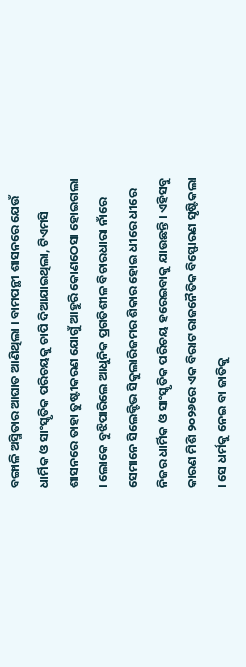ବଙ୍ଗାଳି ଅସ୍ମିତାର ଆଘାତ ଆଣିଥିଲା । ବାମପନ୍ଥୀ ଶାସନରେ ଯେଉଁ ଧାର୍ମିକ ଓ ସାଂସ୍କୃତିକ ପରିଚୟକୁ ଚାପି ଦିଆଯାଇଥିଲା, ଟିଏମସି ଶାସନରେ ତାହା ତୁଷ୍ଟୀକରଣ ଯୋଗୁଁ ଆହୁରି କୋଣଠେସା ହୋଇଗଲା । ଲୋକେ ବୁଝିପାରିଲେ ଆଧୁନିକ ପ୍ରଗତିଶୀଳ ବିଚାରଧାରା ନାଁରେ ସେମାନେ ସିଲେକ୍ଟିଭ ସିକୁଲାରିଜମର ଶିକାର ହୋଇ ଧୀରେ ଧୀରେ ନିଜର ଧାର୍ମିକ ଓ ସାଂସ୍କୃତିକ ପରିଚୟ ହରେଇବାକୁ ଯାଉଛନ୍ତି । ଏହିସବୁ କାରଣ ମିଶି ୨୦୨୬ରେ ଏକ ବିରାଟ ରାଜନୈତିକ ବିସ୍ଫୋରଣ ସୃଷ୍ଟିକଲା । ସେ ଧର୍ମକୁ ନେଇ ବା ଜାତିକୁ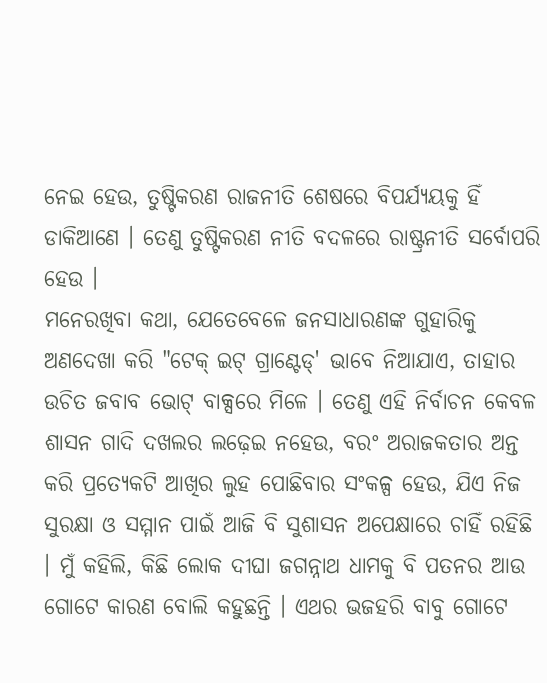ନେଇ ହେଉ, ତୁଷ୍ଟିକରଣ ରାଜନୀତି ଶେଷରେ ବିପର୍ଯ୍ୟୟକୁ ହିଁ ଡାକିଆଣେ । ତେଣୁ ତୁଷ୍ଟିକରଣ ନୀତି ବଦଳରେ ରାଷ୍ଟ୍ରନୀତି ସର୍ବୋପରି ହେଉ ।
ମନେରଖିବା କଥା, ଯେତେବେଳେ ଜନସାଧାରଣଙ୍କ ଗୁହାରିକୁ ଅଣଦେଖା କରି "ଟେକ୍ ଇଟ୍ ଗ୍ରାଣ୍ଟେଡ୍' ଭାବେ ନିଆଯାଏ, ତାହାର ଉଚିତ ଜବାବ ଭୋଟ୍ ବାକ୍ସରେ ମିଳେ । ତେଣୁ ଏହି ନିର୍ବାଚନ କେବଳ ଶାସନ ଗାଦି ଦଖଲର ଲଢ଼େଇ ନହେଉ, ବରଂ ଅରାଜକତାର ଅନ୍ତ କରି ପ୍ରତ୍ୟେକଟି ଆଖିର ଲୁହ ପୋଛିବାର ସଂକଳ୍ପ ହେଉ, ଯିଏ ନିଜ ସୁରକ୍ଷା ଓ ସମ୍ମାନ ପାଇଁ ଆଜି ବି ସୁଶାସନ ଅପେକ୍ଷାରେ ଚାହିଁ ରହିଛି । ମୁଁ କହିଲି, କିଛି ଲୋକ ଦୀଘା ଜଗନ୍ନାଥ ଧାମକୁ ବି ପତନର ଆଉ ଗୋଟେ କାରଣ ବୋଲି କହୁଛନ୍ତି । ଏଥର ଭଜହରି ବାବୁ ଗୋଟେ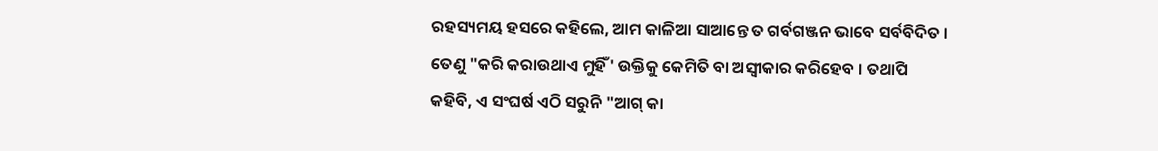ରହସ୍ୟମୟ ହସରେ କହିଲେ, ଆମ କାଳିଆ ସାଆନ୍ତେ ତ ଗର୍ବଗଞ୍ଜନ ଭାବେ ସର୍ବବିଦିତ । ତେଣୁ "କରି କରାଉଥାଏ ମୁହିଁ' ଉକ୍ତିକୁ କେମିତି ବା ଅସ୍ୱୀକାର କରିହେବ । ତଥାପି କହିବି, ଏ ସଂଘର୍ଷ ଏଠି ସରୁନି "ଆଗ୍ କା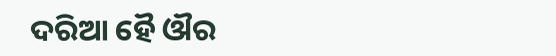ଦରିଆ ହୈ ଔର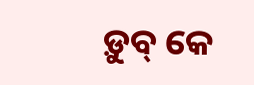ଡ଼ୁବ୍ କେ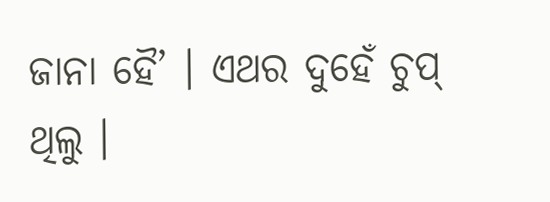ଜାନା ହୈ’ । ଏଥର ଦୁହେଁ ଚୁପ୍ ଥିଲୁ ।